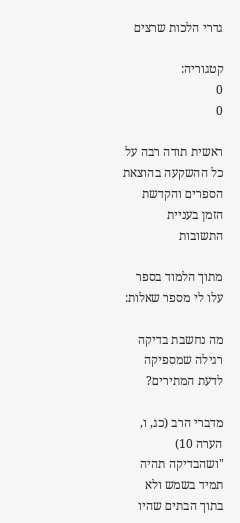גדרי הלכות שרצים

קטגוריה:
0
0

ראשית תודה רבה על כל ההשקעה בהוצאת הספרים והקדשת הזמן בעניית התשובות

מתוך הלמוד בספר עלו לי מספר שאלות:

מה נחשבת בדיקה רגילה שמספיקה לדעת המתירים?

מדברי הרב (כג, ו, הערה 10) "ושהבדיקה תהיה תמיד בשמש ולא בתוך הבתים שהיו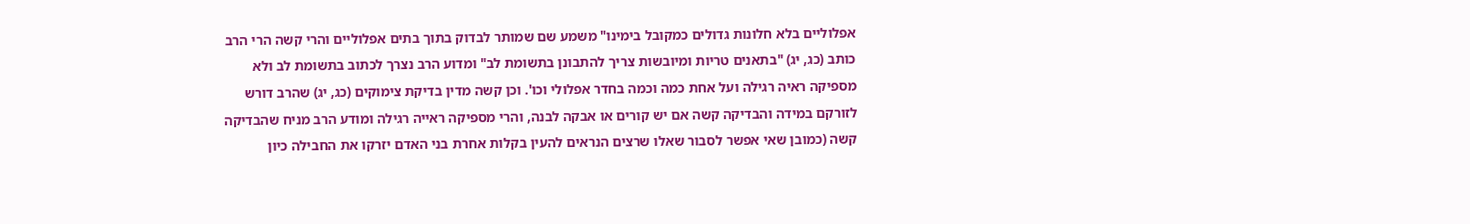אפלוליים בלא חלונות גדולים כמקובל בימינו" משמע שם שמותר לבדוק בתוך בתים אפלוליים והרי קשה הרי הרב כותב (כג, יג) "בתאנים טריות ומיובשות צריך להתבונן בתשומת לב" ומדוע הרב נצרך לכתוב בתשומת לב ולא מספיקה ראיה רגילה ועל אחת כמה וכמה בחדר אפלולי וכו'. וכן קשה מדין בדיקת צימוקים (כג, יג) שהרב דורש לזורקם במידה והבדיקה קשה אם יש קורים או אבקה לבנה, והרי מספיקה ראייה רגילה ומודע הרב מניח שהבדיקה קשה (כמובן שאי אפשר לסבור שאלו שרצים הנראים להעין בקלות אחרת בני האדם יזרקו את החבילה כיון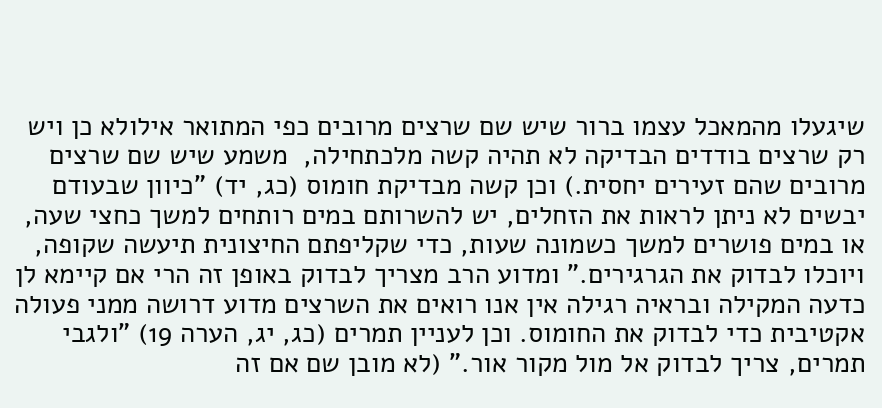שיגעלו מהמאכל עצמו ברור שיש שם שרצים מרובים כפי המתואר אילולא כן ויש רק שרצים בודדים הבדיקה לא תהיה קשה מלכתחילה,  משמע שיש שם שרצים מרובים שהם זעירים יחסית.) וכן קשה מבדיקת חומוס (כג, יד) "כיוון שבעודם יבשים לא ניתן לראות את הזחלים, יש להשרותם במים רותחים למשך כחצי שעה, או במים פושרים למשך כשמונה שעות, כדי שקליפתם החיצונית תיעשה שקופה, ויוכלו לבדוק את הגרגירים." ומדוע הרב מצריך לבדוק באופן זה הרי אם קיימא לן כדעה המקילה ובראיה רגילה אין אנו רואים את השרצים מדוע דרושה ממני פעולה אקטיבית כדי לבדוק את החומוס. וכן לעניין תמרים (כג, יג, הערה 19) "ולגבי תמרים, צריך לבדוק אל מול מקור אור." (לא מובן שם אם זה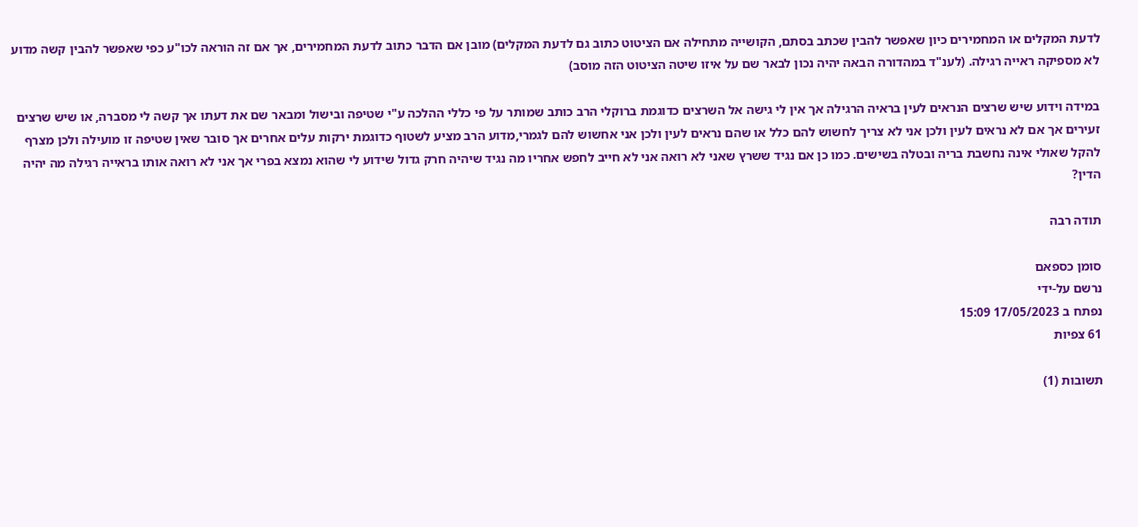לדעת המקלים או המחמירים כיון שאפשר להבין שכתב בסתם, הקושייה מתחילה אם הציטוט כתוב גם לדעת המקלים) מובן אם הדבר כתוב לדעת המחמירים, אך אם זה הוראה לכו"ע כפי שאפשר להבין קשה מדוע לא מספיקה ראייה רגילה. (לענ"ד במהדורה הבאה יהיה נכון לבאר שם על איזו שיטה הציטוט הזה מוסב)

במידה וידוע שיש שרצים הנראים לעין בראיה הרגילה אך אין לי גישה אל השרצים כדוגמת ברוקלי הרב כותב שמותר על פי כללי ההלכה ע"י שטיפה ובישול ומבאר שם את דעתו אך קשה לי מסברה, או שיש שרצים זעירים אך אם לא נראים לעין ולכן אני לא צריך לחשוש להם כלל או שהם נראים לעין ולכן אני אחשוש להם לגמרי,מדוע הרב מציע לשטוף כדוגמת ירקות עלים אחרים אך סובר שאין שטיפה זו מועילה ולכן מצרף להקל שאולי אינה נחשבת בריה ובטלה בשישים. כמו כן אם נגיד ששרץ שאני לא רואה אני לא חייב לחפש אחריו מה נגיד שיהיה חרק גדול שידוע לי שהוא נמצא בפרי אך אני לא רואה אותו בראייה רגילה מה יהיה הדין?

תודה רבה

סומן כספאם
נרשם על-ידי
נפתח ב 17/05/2023 15:09
61 צפיות

תשובות (1)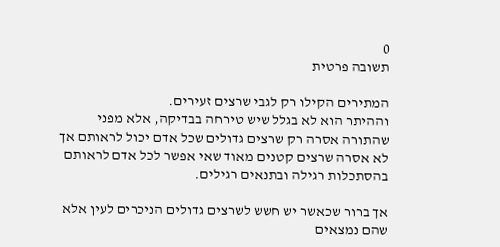0
תשובה פרטית

המתירים הקילו רק לגבי שרצים זעירים.
וההיתר הוא לא בגלל שיש טירחה בבדיקה, אלא מפני שהתורה אסרה רק שרצים גדולים שכל אדם יכול לראותם אך לא אסרה שרצים קטנים מאוד שאי אפשר לכל אדם לראותם בהסתכלות רגילה ובתנאים רגילים.

אך ברור שכאשר יש חשש לשרצים גדולים הניכרים לעין אלא שהם נמצאים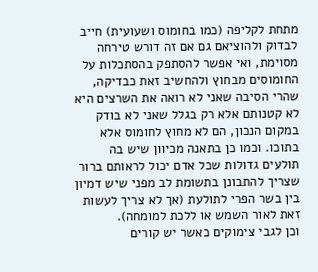מתחת לקליפה (כמו בחומוס ושעועית) חייב לבדוק ולהוציאם גם אם זה דורש טירחה מסוימת, ואי אפשר להסתפק בהסתכלות על החומוסים מבחוץ ולהחשיב זאת כבדיקה, שהרי הסיבה שאני לא רואה את השרצים היא לא קטנותם אלא רק בגלל שאני לא בודק במקום הנכון, הם לא מחוץ לחומוס אלא בתוכו. וכמו כן בתאנה מכיוון שיש בה תולעים גדולות שכל אדם יכול לראותם ברור שצריך להתבונן בתשומת לב מפני שיש דמיון בין בשר הפרי לתולעת (אך לא צריך לעשות זאת לאור השמש או ללכת למומחה).
וכן לגבי צימוקים כאשר יש קורים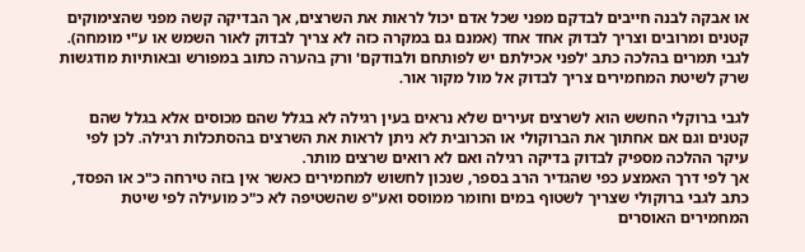או אבקה לבנה חייבים לבדקם מפני שכל אדם יכול לראות את השרצים, אך הבדיקה קשה מפני שהצימוקים קטנים ומרובים וצריך לבדוק אחד אחד (אמנם גם במקרה כזה לא צריך לבדוק לאור השמש או ע"י מומחה).
לגבי תמרים בהלכה כתב 'לפני אכילתם יש לפותחם ולבודקם' ורק בהערה כתוב במפורש ובאותיות מודגשות שרק לשיטת המחמירים צריך לבדוק אל מול מקור אור.

לגבי ברוקלי החשש הוא לשרצים זעירים שלא נראים בעין רגילה לא בגלל שהם מכוסים אלא בגלל שהם קטנים וגם אם אחתוך את הברוקולי או הכרובית לא ניתן לראות את השרצים בהסתכלות רגילה. לכן לפי עיקר ההלכה מספיק לבדוק בדיקה רגילה ואם לא רואים שרצים מותר.
אך לפי דרך האמצע כפי שהגדיר הרב בספר, שנכון לחשוש למחמירים כאשר אין בזה טירחה כ"כ או הפסד, כתב לגבי ברוקולי שצריך לשטוף במים וחומר ממוסס ואע"פ שהשטיפה לא כ"כ מועילה לפי שיטת המחמירים האוסרים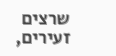שרצים זעירים,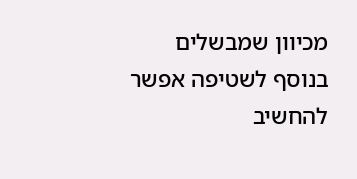מכיוון שמבשלים בנוסף לשטיפה אפשר להחשיב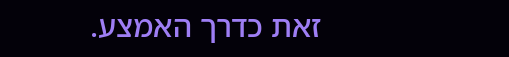זאת כדרך האמצע.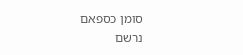סומן כספאם
נרשם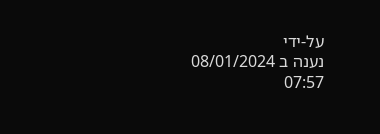על-ידי
נענה ב 08/01/2024 07:57